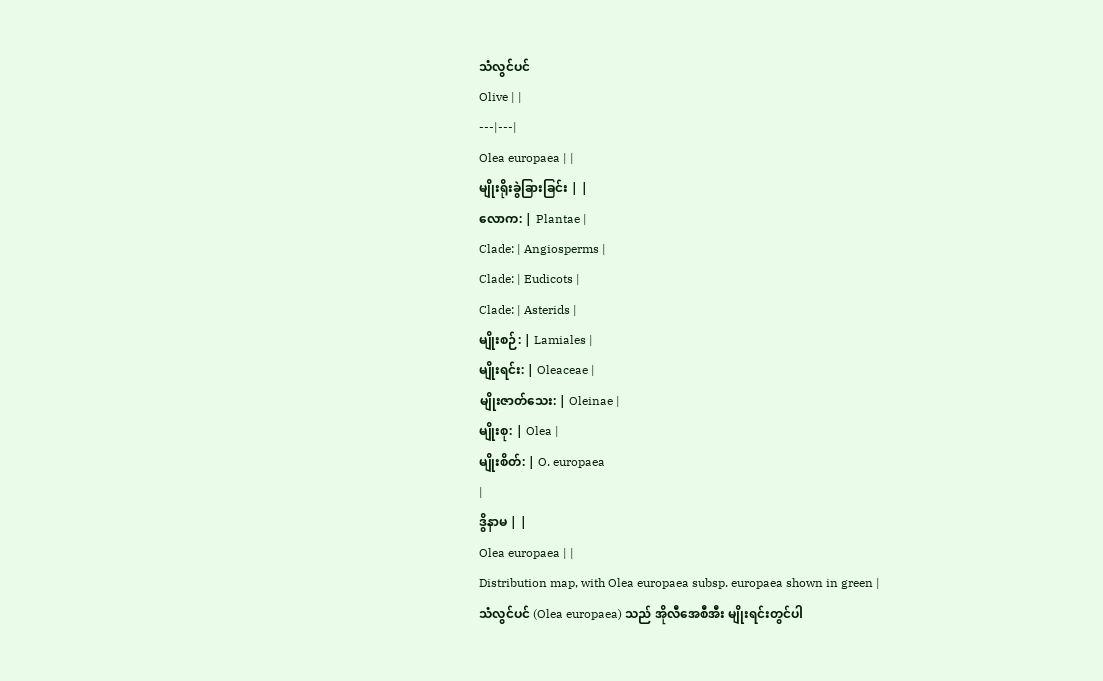သံလွင်ပင်
Olive | |
---|---|
Olea europaea | |
မျိုးရိုးခွဲခြားခြင်း | |
လောက: | Plantae |
Clade: | Angiosperms |
Clade: | Eudicots |
Clade: | Asterids |
မျိုးစဉ်: | Lamiales |
မျိုးရင်း: | Oleaceae |
မျိုးဇာတ်သေး: | Oleinae |
မျိုးစု: | Olea |
မျိုးစိတ်: | O. europaea
|
ဒွိနာမ | |
Olea europaea | |
Distribution map, with Olea europaea subsp. europaea shown in green |
သံလွင်ပင် (Olea europaea) သည် အိုလီအေစီအီး မျိုးရင်းတွင်ပါ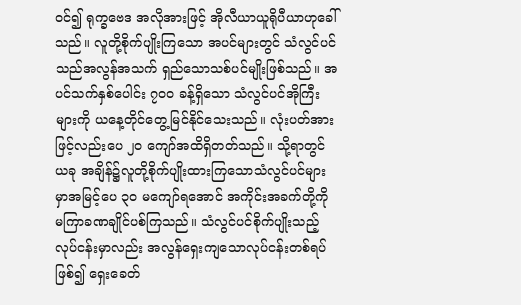ဝင်၍ ရုက္ခဗေဒ အလိုအားဖြင့် အိုလီယာယူရိုပီယာဟုခေါ်သည်။ လူတို့စိုက်ပျိုးကြသော အပင်များတွင် သံလွင်ပင်သည်အလွန်အသက် ရှည်သောသစ်ပင်မျိုးဖြစ်သည်။ အပင်သက်နှစ်ပေါင်း ၇ဝဝ ခန့်ရှိသော သံလွင်ပင်အိုကြီးများကို ယနေ့တိုင်တွေ့မြင်နိုင်သေးသည်။ လုံးပတ်အားဖြင့်လည်းပေ ၂ဝ ကျော်အထိရှိတတ်သည်။ သို့ရာတွင်ယခု အချိန်၌လူတို့စိုက်ပျိုးထားကြသောသံလွင်ပင်များမှာအမြင့်ပေ ၃ဝ မကျော်ရအောင် အကိုင်းအခက်တို့ကို မကြာခဏချိုင်ပစ်ကြသည်။ သံလွင်ပင်စိုက်ပျိုးသည့်လုပ်ငန်းမှာလည်း အလွန်ရှေးကျသောလုပ်ငန်းတစ်ရပ်ဖြစ်၍ ရှေးခေတ်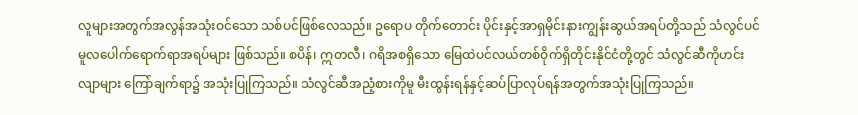လူများအတွက်အလွန်အသုံးဝင်သော သစ်ပင်ဖြစ်လေသည်။ ဥရောပ တိုက်တောင်း ပိုင်းနှင့်အာရှမိုင်းနားကျွန်းဆွယ်အရပ်တို့သည် သံလွင်ပင် မူလပေါက်ရောက်ရာအရပ်များ ဖြစ်သည်။ စပိန်၊ ဣတလီ၊ ဂရိအစရှိသော မြေထဲပင်လယ်တစ်ဝိုက်ရှိတိုင်းနိုင်ငံတို့တွင် သံလွင်ဆီကိုဟင်းလျာများ ကြော်ချက်ရာ၌ အသုံးပြုကြသည်။ သံလွင်ဆီအညံ့စားကိုမူ မီးထွန်းရန်နှင့်ဆပ်ပြာလုပ်ရန်အတွက်အသုံးပြုကြသည်။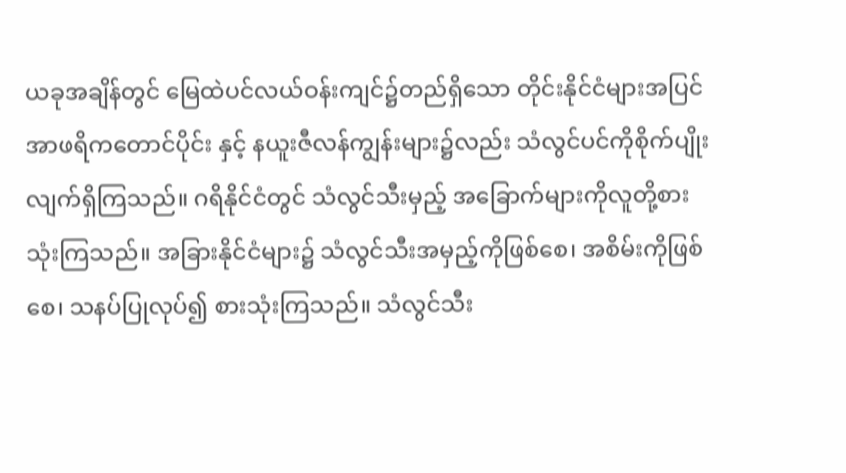ယခုအချိန်တွင် မြေထဲပင်လယ်ဝန်းကျင်၌တည်ရှိသော တိုင်းနိုင်ငံများအပြင်အာဖရိကတောင်ပိုင်း နှင့် နယူးဇီလန်ကျွန်းများ၌လည်း သံလွင်ပင်ကိုစိုက်ပျိုးလျက်ရှိကြသည်။ ဂရိနိုင်ငံတွင် သံလွင်သီးမှည့် အခြောက်များကိုလူတို့စားသုံးကြသည်။ အခြားနိုင်ငံများ၌ သံလွင်သီးအမှည့်ကိုဖြစ်စေ၊ အစိမ်းကိုဖြစ်စေ၊ သနပ်ပြုလုပ်၍ စားသုံးကြသည်။ သံလွင်သီး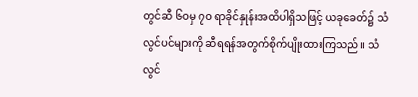တွင်ဆီ ၆ဝမှ ၇ဝ ရာခိုင်နှုန်းအထိပါရှိသဖြင့် ယခုခေတ်၌ သံလွင်ပင်များကို ဆီရရန်အတွက်စိုက်ပျိုးထားကြသည်။ သံလွင်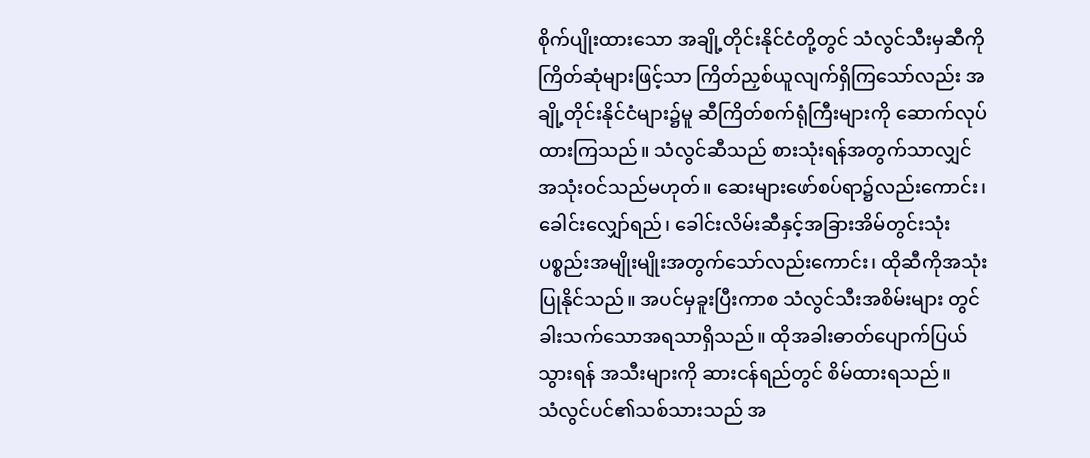စိုက်ပျိုးထားသော အချို့တိုင်းနိုင်ငံတို့တွင် သံလွင်သီးမှဆီကို ကြိတ်ဆုံများဖြင့်သာ ကြိတ်ညှစ်ယူလျက်ရှိကြသော်လည်း အချို့တိုင်းနိုင်ငံများ၌မူ ဆီကြိတ်စက်ရုံကြီးများကို ဆောက်လုပ်ထားကြသည်။ သံလွင်ဆီသည် စားသုံးရန်အတွက်သာလျှင် အသုံးဝင်သည်မဟုတ်။ ဆေးများဖော်စပ်ရာ၌လည်းကောင်း၊ ခေါင်းလျှော်ရည်၊ ခေါင်းလိမ်းဆီနှင့်အခြားအိမ်တွင်းသုံး ပစ္စည်းအမျိုးမျိုးအတွက်သော်လည်းကောင်း၊ ထိုဆီကိုအသုံးပြုနိုင်သည်။ အပင်မှခူးပြီးကာစ သံလွင်သီးအစိမ်းများ တွင် ခါးသက်သောအရသာရှိသည်။ ထိုအခါးဓာတ်ပျောက်ပြယ်သွားရန် အသီးများကို ဆားငန်ရည်တွင် စိမ်ထားရသည်။
သံလွင်ပင်၏သစ်သားသည် အ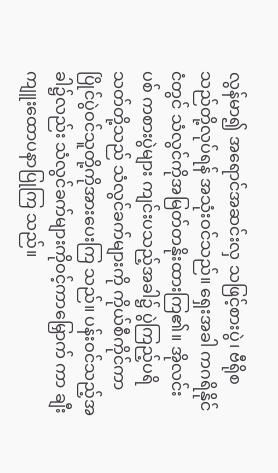လွန်မာ၍ အရောင်အဆင်းလှ သဖြင့်စားပွဲ၊ ဗီရိုစသည်တို့လုပ်ရန် အသုံးဝင်သည်။ ရှေးအခါ ကဂရိနိုင်ငံတွင် သံလွင်ကိုအမြတ်တနိုးထားကြ၏။ အိုလင်းပစ် ကစားပွဲများ ကျင်းပသည့်အခါ၌ ပွဲကြည့်ပရိသတ်တို့သည် သံလွင်ခက်များကို ကိုယ်စီကိုင်ကာ ပြိုင်ပွဲဝင်သူတို့ကိုအားပေးကြ သည်။ ပန်းဝင်သည့်အခါ၌လည်း သံလွင်ခက်များကိုဝင့်ကာမြှောက် ကာ ချီးကျူးထောပနာပြုကြ သည်။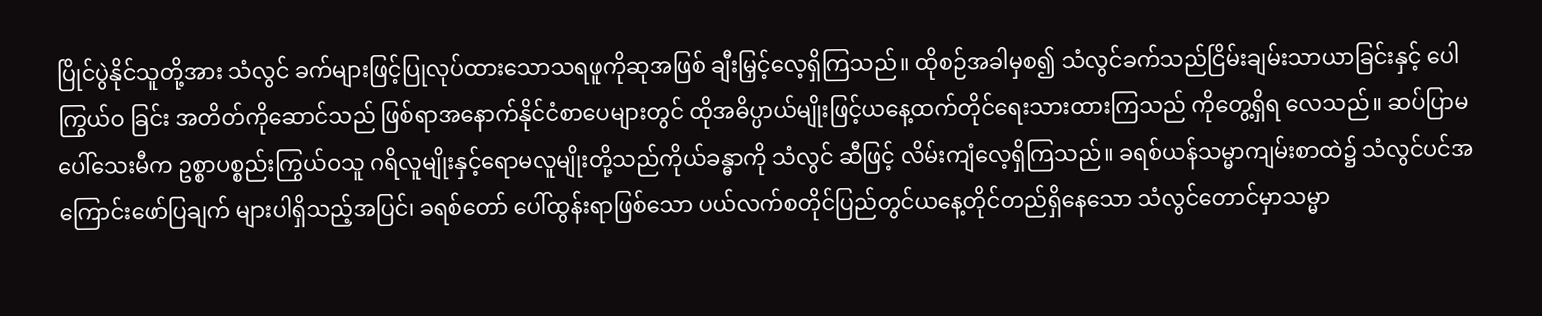ပြိုင်ပွဲနိုင်သူတို့အား သံလွင် ခက်များဖြင့်ပြုလုပ်ထားသောသရဖူကိုဆုအဖြစ် ချီးမြှင့်လေ့ရှိကြသည်။ ထိုစဉ်အခါမှစ၍ သံလွင်ခက်သည်ငြိမ်းချမ်းသာယာခြင်းနှင့် ပေါကြွယ်ဝ ခြင်း အတိတ်ကိုဆောင်သည် ဖြစ်ရာအနောက်နိုင်ငံစာပေများတွင် ထိုအဓိပ္ပာယ်မျိုးဖြင့်ယနေ့ထက်တိုင်ရေးသားထားကြသည် ကိုတွေ့ရှိရ လေသည်။ ဆပ်ပြာမပေါ်သေးမီက ဥစ္စာပစ္စည်းကြွယ်ဝသူ ဂရိလူမျိုးနှင့်ရောမလူမျိုးတို့သည်ကိုယ်ခန္ဓာကို သံလွင် ဆီဖြင့် လိမ်းကျံလေ့ရှိကြသည်။ ခရစ်ယန်သမ္မာကျမ်းစာထဲ၌ သံလွင်ပင်အကြောင်းဖော်ပြချက် များပါရှိသည့်အပြင်၊ ခရစ်တော် ပေါ်ထွန်းရာဖြစ်သော ပယ်လက်စတိုင်ပြည်တွင်ယနေ့တိုင်တည်ရှိနေသော သံလွင်တောင်မှာသမ္မာ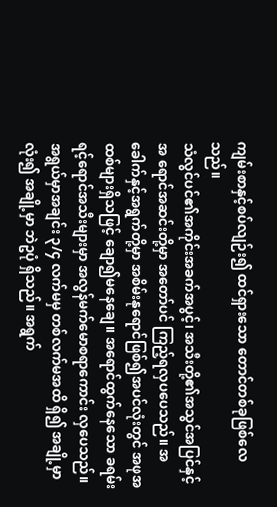ကျမ်းစာနှင့်စပ်လျဉ်း၍ ထင်ရှားသော တောင်တစ်ခုဖြစ်လေသည်။
သံလွင်ပင်၏အကိုင်းအခက်အပွင့်၊ အသီးတို့၏အသွင်အပြင်နှင့်အ ရောင်အဆင်းတို့မှာ အတော်ပင် ကြည့်ရလှပပေသည်။ အခေါက်နှင့်အရွက်တို့မှာ အစိမ်းနုရောင်ဖြစ်၍အပင်လုံးတွင် အဖုအထစ်များရှိသဖြင့် ချော၍မနေချေ။ အရောင်ထွက်နေသော ခရမ်းရင့်ရောင်အသီးများမှာ အလွန်မက်မောစရာကောင်း လှပေသည်။ အရွယ်မှာအချင်း ၃/၄ လက်မမှ တစ်လက်မအထိ ရှိ၍ အချို့မှာလုံး၍ အချို့မှာ ဘဲဥပုံ ရှိသည်။ အရွက်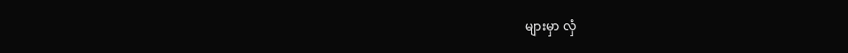များမှာ လှံ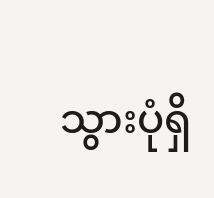သွားပုံရှိ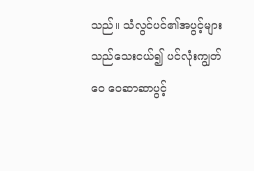သည်။ သံလွင်ပင်၏အပွင့်များသည်သေးငယ်၍ ပင်လုံးကျွတ်ဝေ ဝေဆာဆာပွင့်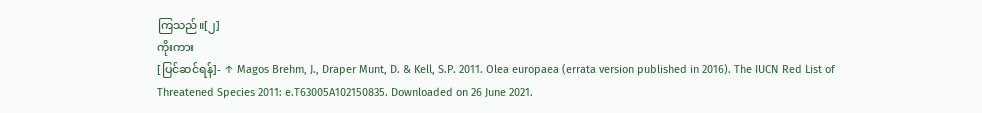ကြသည်။[၂]
ကိုးကား
[ပြင်ဆင်ရန်]- ↑ Magos Brehm, J., Draper Munt, D. & Kell, S.P. 2011. Olea europaea (errata version published in 2016). The IUCN Red List of Threatened Species 2011: e.T63005A102150835. Downloaded on 26 June 2021.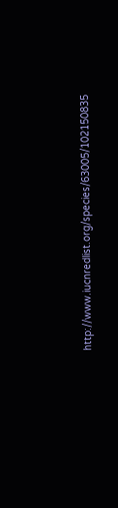http://www.iucnredlist.org/species/63005/102150835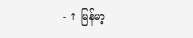- ↑ မြန်မာ့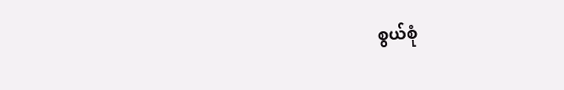စွယ်စုံ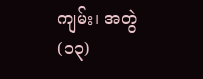ကျမ်း၊ အတွဲ(၁၃)